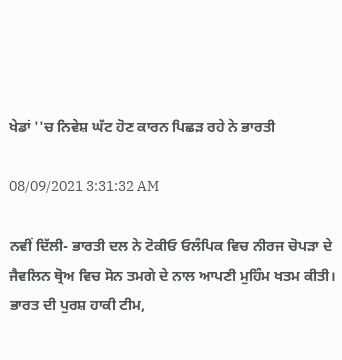ਖੇਡਾਂ ''ਚ ਨਿਵੇਸ਼ ਘੱਟ ਹੋਣ ਕਾਰਨ ਪਿਛੜ ਰਹੇ ਨੇ ਭਾਰਤੀ

08/09/2021 3:31:32 AM

ਨਵੀਂ ਦਿੱਲੀ- ਭਾਰਤੀ ਦਲ ਨੇ ਟੋਕੀਓ ਓਲੰਪਿਕ ਵਿਚ ਨੀਰਜ ਚੋਪੜਾ ਦੇ ਜੈਵਲਿਨ ਥ੍ਰੋਅ ਵਿਚ ਸੋਨ ਤਮਗੇ ਦੇ ਨਾਲ ਆਪਣੀ ਮੁਹਿੰਮ ਖਤਮ ਕੀਤੀ। ਭਾਰਤ ਦੀ ਪੁਰਸ਼ ਹਾਕੀ ਟੀਮ,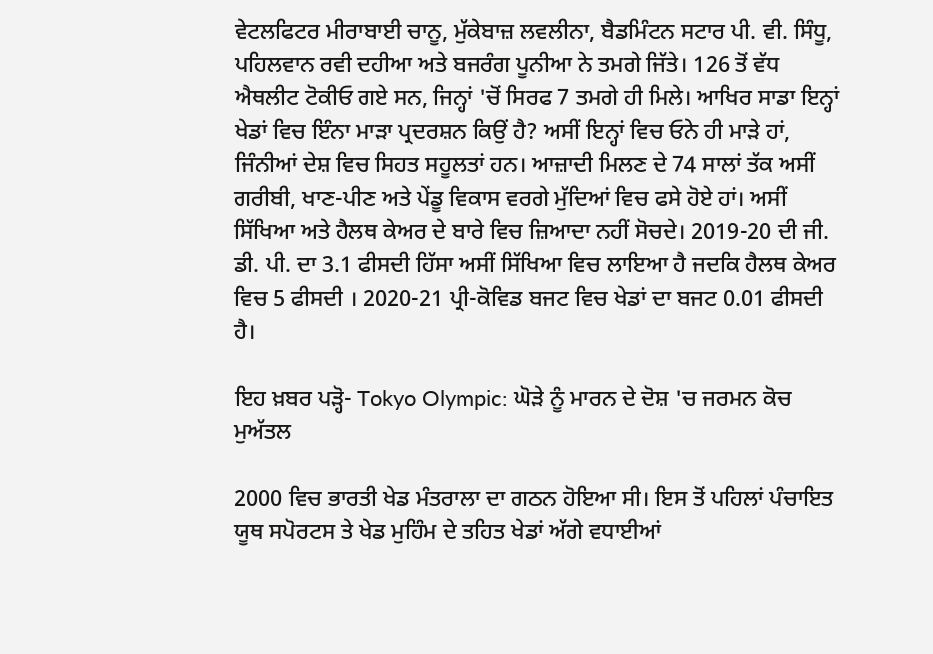ਵੇਟਲਫਿਟਰ ਮੀਰਾਬਾਈ ਚਾਨੂ, ਮੁੱਕੇਬਾਜ਼ ਲਵਲੀਨਾ, ਬੈਡਮਿੰਟਨ ਸਟਾਰ ਪੀ. ਵੀ. ਸਿੰਧੂ, ਪਹਿਲਵਾਨ ਰਵੀ ਦਹੀਆ ਅਤੇ ਬਜਰੰਗ ਪੂਨੀਆ ਨੇ ਤਮਗੇ ਜਿੱਤੇ। 126 ਤੋਂ ਵੱਧ ਐਥਲੀਟ ਟੋਕੀਓ ਗਏ ਸਨ, ਜਿਨ੍ਹਾਂ 'ਚੋਂ ਸਿਰਫ 7 ਤਮਗੇ ਹੀ ਮਿਲੇ। ਆਖਿਰ ਸਾਡਾ ਇਨ੍ਹਾਂ ਖੇਡਾਂ ਵਿਚ ਇੰਨਾ ਮਾੜਾ ਪ੍ਰਦਰਸ਼ਨ ਕਿਉਂ ਹੈ? ਅਸੀਂ ਇਨ੍ਹਾਂ ਵਿਚ ਓਨੇ ਹੀ ਮਾੜੇ ਹਾਂ, ਜਿੰਨੀਆਂ ਦੇਸ਼ ਵਿਚ ਸਿਹਤ ਸਹੂਲਤਾਂ ਹਨ। ਆਜ਼ਾਦੀ ਮਿਲਣ ਦੇ 74 ਸਾਲਾਂ ਤੱਕ ਅਸੀਂ ਗਰੀਬੀ, ਖਾਣ-ਪੀਣ ਅਤੇ ਪੇਂਡੂ ਵਿਕਾਸ ਵਰਗੇ ਮੁੱਦਿਆਂ ਵਿਚ ਫਸੇ ਹੋਏ ਹਾਂ। ਅਸੀਂ ਸਿੱਖਿਆ ਅਤੇ ਹੈਲਥ ਕੇਅਰ ਦੇ ਬਾਰੇ ਵਿਚ ਜ਼ਿਆਦਾ ਨਹੀਂ ਸੋਚਦੇ। 2019-20 ਦੀ ਜੀ. ਡੀ. ਪੀ. ਦਾ 3.1 ਫੀਸਦੀ ਹਿੱਸਾ ਅਸੀਂ ਸਿੱਖਿਆ ਵਿਚ ਲਾਇਆ ਹੈ ਜਦਕਿ ਹੈਲਥ ਕੇਅਰ ਵਿਚ 5 ਫੀਸਦੀ । 2020-21 ਪ੍ਰੀ-ਕੋਵਿਡ ਬਜਟ ਵਿਚ ਖੇਡਾਂ ਦਾ ਬਜਟ 0.01 ਫੀਸਦੀ ਹੈ।

ਇਹ ਖ਼ਬਰ ਪੜ੍ਹੋ- Tokyo Olympic: ਘੋੜੇ ਨੂੰ ਮਾਰਨ ਦੇ ਦੋਸ਼ 'ਚ ਜਰਮਨ ਕੋਚ ਮੁਅੱਤਲ

2000 ਵਿਚ ਭਾਰਤੀ ਖੇਡ ਮੰਤਰਾਲਾ ਦਾ ਗਠਨ ਹੋਇਆ ਸੀ। ਇਸ ਤੋਂ ਪਹਿਲਾਂ ਪੰਚਾਇਤ ਯੂਥ ਸਪੋਰਟਸ ਤੇ ਖੇਡ ਮੁਹਿੰਮ ਦੇ ਤਹਿਤ ਖੇਡਾਂ ਅੱਗੇ ਵਧਾਈਆਂ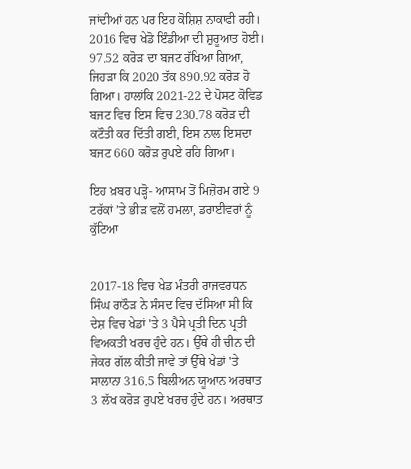ਜਾਂਦੀਆਂ ਹਨ ਪਰ ਇਹ ਕੋਸ਼ਿਸ਼ ਨਾਕਾਫੀ ਰਹੀ। 2016 ਵਿਚ ਖੇਡੋ ਇੰਡੀਆ ਦੀ ਸ਼ੁਰੂਆਤ ਹੋਈ। 97.52 ਕਰੋੜ ਦਾ ਬਜਟ ਰੱਖਿਆ ਗਿਆ, ਜਿਹੜਾ ਕਿ 2020 ਤੱਕ 890.92 ਕਰੋੜ ਹੋ ਗਿਆ। ਹਾਲਾਂਕਿ 2021-22 ਦੇ ਪੋਸਟ ਕੋਵਿਡ ਬਜਟ ਵਿਚ ਇਸ ਵਿਚ 230.78 ਕਰੋੜ ਦੀ ਕਟੌਤੀ ਕਰ ਦਿੱਤੀ ਗਈ, ਇਸ ਨਾਲ ਇਸਦਾ ਬਜਟ 660 ਕਰੋੜ ਰੁਪਏ ਰਹਿ ਗਿਆ।

ਇਹ ਖ਼ਬਰ ਪੜ੍ਹੋ- ਆਸਾਮ ਤੋਂ ਮਿਜ਼ੋਰਮ ਗਏ 9 ਟਰੱਕਾਂ ’ਤੇ ਭੀੜ ਵਲੋਂ ਹਮਲਾ, ਡਰਾਈਵਰਾਂ ਨੂੰ ਕੁੱਟਿਆ


2017-18 ਵਿਚ ਖੇਡ ਮੰਤਰੀ ਰਾਜਵਰਧਨ ਸਿੰਘ ਰਾਠੌੜ ਨੇ ਸੰਸਦ ਵਿਚ ਦੱਸਿਆ ਸੀ ਕਿ ਦੇਸ਼ ਵਿਚ ਖੇਡਾਂ 'ਤੇ 3 ਪੈਸੇ ਪ੍ਰਤੀ ਦਿਨ ਪ੍ਰਤੀ ਵਿਅਕਤੀ ਖਰਚ ਹੁੰਦੇ ਹਨ। ਉੱਥੇ ਹੀ ਚੀਨ ਦੀ ਜੇਕਰ ਗੱਲ ਕੀਤੀ ਜਾਵੇ ਤਾਂ ਉੱਥੇ ਖੇਡਾਂ 'ਤੇ ਸਾਲਾਨਾ 316.5 ਬਿਲੀਅਨ ਯੂਆਨ ਅਰਥਾਤ 3 ਲੱਖ ਕਰੋੜ ਰੁਪਏ ਖਰਚ ਹੁੰਦੇ ਹਨ। ਅਰਥਾਤ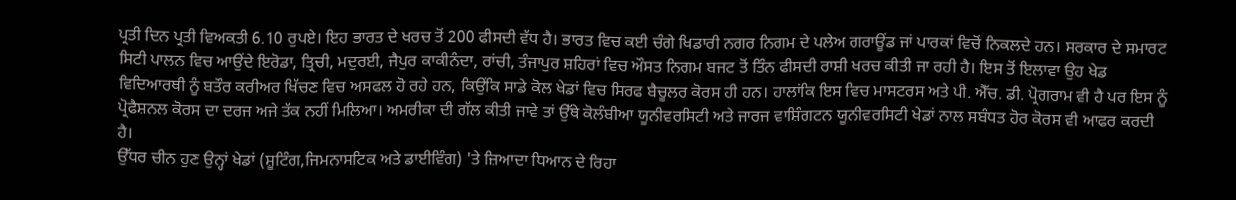ਪ੍ਰਤੀ ਦਿਨ ਪ੍ਰਤੀ ਵਿਅਕਤੀ 6.10 ਰੁਪਏ। ਇਹ ਭਾਰਤ ਦੇ ਖਰਚ ਤੋਂ 200 ਫੀਸਦੀ ਵੱਧ ਹੈ। ਭਾਰਤ ਵਿਚ ਕਈ ਚੰਗੇ ਖਿਡਾਰੀ ਨਗਰ ਨਿਗਮ ਦੇ ਪਲੇਅ ਗਰਾਊਂਡ ਜਾਂ ਪਾਰਕਾਂ ਵਿਚੋਂ ਨਿਕਲਦੇ ਹਨ। ਸਰਕਾਰ ਦੇ ਸਮਾਰਟ ਸਿਟੀ ਪਾਲਨ ਵਿਚ ਆਉਂਦੇ ਇਰੋਡਾ, ਤ੍ਰਿਚੀ, ਮਦੁਰਈ, ਜੈਪੁਰ ਕਾਕੀਨੰਦਾ, ਰਾਂਚੀ, ਤੰਜਾਪੁਰ ਸ਼ਹਿਰਾਂ ਵਿਚ ਔਸਤ ਨਿਗਮ ਬਜਟ ਤੋਂ ਤਿੰਨ ਫੀਸਦੀ ਰਾਸ਼ੀ ਖਰਚ ਕੀਤੀ ਜਾ ਰਹੀ ਹੈ। ਇਸ ਤੋਂ ਇਲਾਵਾ ਉਹ ਖੇਡ ਵਿਦਿਆਰਥੀ ਨੂੰ ਬਤੌਰ ਕਰੀਅਰ ਖਿੱਚਣ ਵਿਚ ਅਸਫਲ ਹੋ ਰਹੇ ਹਨ, ਕਿਉਂਕਿ ਸਾਡੇ ਕੋਲ ਖੇਡਾਂ ਵਿਚ ਸਿਰਫ ਬੈਚੂਲਰ ਕੋਰਸ ਹੀ ਹਨ। ਹਾਲਾਂਕਿ ਇਸ ਵਿਚ ਮਾਸਟਰਸ ਅਤੇ ਪੀ. ਐੱਚ. ਡੀ. ਪ੍ਰੋਗਰਾਮ ਵੀ ਹੈ ਪਰ ਇਸ ਨੂੰ ਪ੍ਰੋਫੈਸ਼ਨਲ ਕੋਰਸ ਦਾ ਦਰਜ ਅਜੇ ਤੱਕ ਨਹੀਂ ਮਿਲਿਆ। ਅਮਰੀਕਾ ਦੀ ਗੱਲ ਕੀਤੀ ਜਾਵੇ ਤਾਂ ਉੱਥੇ ਕੋਲੰਬੀਆ ਯੂਨੀਵਰਸਿਟੀ ਅਤੇ ਜਾਰਜ ਵਾਸ਼ਿੰਗਟਨ ਯੂਨੀਵਰਸਿਟੀ ਖੇਡਾਂ ਨਾਲ ਸਬੰਧਤ ਹੋਰ ਕੋਰਸ ਵੀ ਆਫਰ ਕਰਦੀ ਹੈ।
ਉੱਧਰ ਚੀਨ ਹੁਣ ਉਨ੍ਹਾਂ ਖੇਡਾਂ (ਸ਼ੂਟਿੰਗ,ਜਿਮਨਾਸਟਿਕ ਅਤੇ ਡਾਈਵਿੰਗ) 'ਤੇ ਜ਼ਿਆਦਾ ਧਿਆਨ ਦੇ ਰਿਹਾ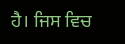ਹੈ। ਜਿਸ ਵਿਚ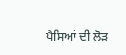ਪੈਸਿਆਂ ਦੀ ਲੋੜ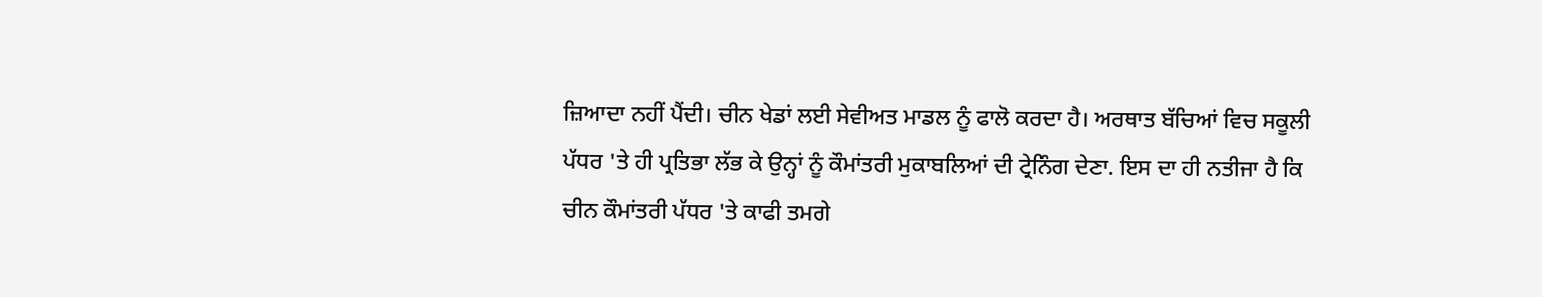ਜ਼ਿਆਦਾ ਨਹੀਂ ਪੈਂਦੀ। ਚੀਨ ਖੇਡਾਂ ਲਈ ਸੇਵੀਅਤ ਮਾਡਲ ਨੂੰ ਫਾਲੋ ਕਰਦਾ ਹੈ। ਅਰਥਾਤ ਬੱਚਿਆਂ ਵਿਚ ਸਕੂਲੀ ਪੱਧਰ 'ਤੇ ਹੀ ਪ੍ਰਤਿਭਾ ਲੱਭ ਕੇ ਉਨ੍ਹਾਂ ਨੂੰ ਕੌਮਾਂਤਰੀ ਮੁਕਾਬਲਿਆਂ ਦੀ ਟ੍ਰੇਨਿੰਗ ਦੇਣਾ. ਇਸ ਦਾ ਹੀ ਨਤੀਜਾ ਹੈ ਕਿ ਚੀਨ ਕੌਮਾਂਤਰੀ ਪੱਧਰ 'ਤੇ ਕਾਫੀ ਤਮਗੇ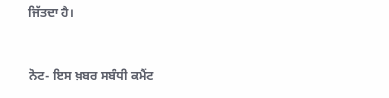ਜਿੱਤਦਾ ਹੈ।


ਨੋਟ- ਇਸ ਖ਼ਬਰ ਸਬੰਧੀ ਕਮੈਂਟ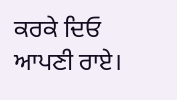ਕਰਕੇ ਦਿਓ ਆਪਣੀ ਰਾਏ।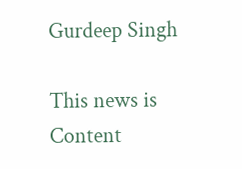Gurdeep Singh

This news is Content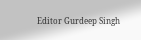Editor Gurdeep Singh